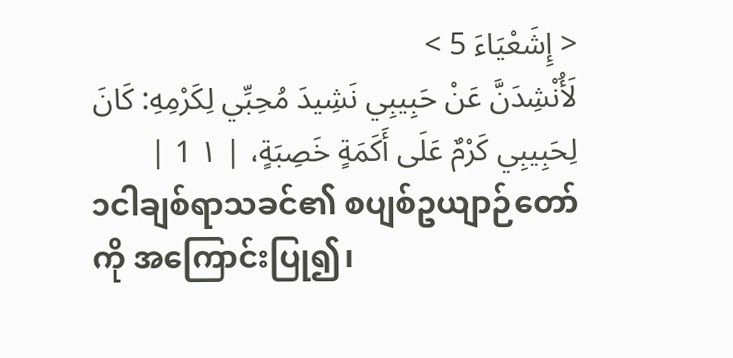< إِشَعْيَاءَ 5 >
لَأُنْشِدَنَّ عَنْ حَبِيبِي نَشِيدَ مُحِبِّي لِكَرْمِهِ: كَانَ لِحَبِيبِي كَرْمٌ عَلَى أَكَمَةٍ خَصِبَةٍ، | ١ 1 |
၁ငါချစ်ရာသခင်၏ စပျစ်ဥယျာဉ်တော်ကို အကြောင်းပြု၍၊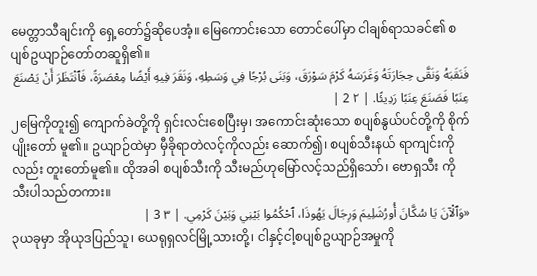မေတ္တာသီချင်းကို ရှေ့တော်၌ဆိုပေအံ့။ မြေကောင်းသော တောင်ပေါ်မှာ ငါချစ်ရာသခင်၏ စပျစ်ဥယျာဉ်တော်တဆူရှိ၏။
فَنَقَبَهُ وَنَقَّى حِجَارَتَهُ وَغَرَسَهُ كَرْمَ سَوْرَقَ، وَبَنَى بُرْجًا فِي وَسَطِهِ، وَنَقَرَ فِيهِ أَيْضًا مِعْصَرَةً، فَٱنْتَظَرَ أَنْ يَصْنَعَ عِنَبًا فَصَنَعَ عِنَبًا رَدِيئًا. | ٢ 2 |
၂မြေကိုတူး၍ ကျောက်ခဲတို့ကို ရှင်းလင်းစေပြီးမှ၊ အကောင်းဆုံးသော စပျစ်နွယ်ပင်တို့ကို စိုက်ပျိုးတော် မူ၏။ ဥယျာဉ်ထဲမှာ မှီခိုရာတဲလင့်ကိုလည်း ဆောက်၍၊ စပျစ်သီးနယ် ရာကျင်းကိုလည်း တူးတော်မူ၏။ ထိုအခါ စပျစ်သီးကို သီးမည်ဟုမြော်လင့်သည်ရှိသော်၊ ဗောရှသီး ကို သီးပါသည်တကား။
«وَٱلْآنَ يَا سُكَّانَ أُورُشَلِيمَ وَرِجَالَ يَهُوذَا، ٱحْكُمُوا بَيْنِي وَبَيْنَ كَرْمِي. | ٣ 3 |
၃ယခုမှာ အိုယုဒပြည်သူ၊ ယေရုရှလင်မြို့သားတို့၊ ငါနှင့်ငါ့စပျစ်ဥယျာဉ်အမှုကို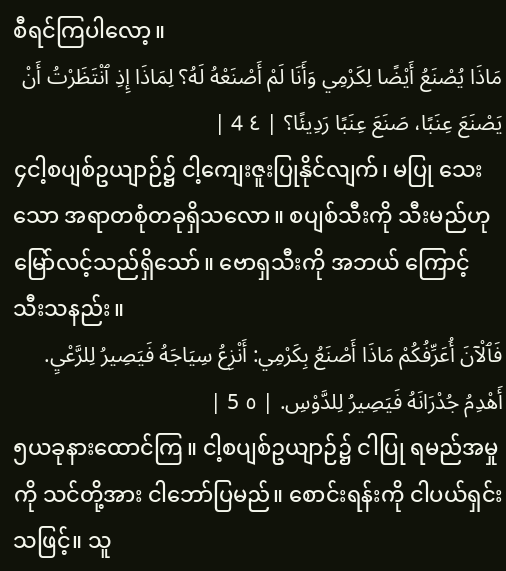စီရင်ကြပါလော့။
مَاذَا يُصْنَعُ أَيْضًا لِكَرْمِي وَأَنَا لَمْ أَصْنَعْهُ لَهُ؟ لِمَاذَا إِذِ ٱنْتَظَرْتُ أَنْ يَصْنَعَ عِنَبًا، صَنَعَ عِنَبًا رَدِيئًا؟ | ٤ 4 |
၄ငါ့စပျစ်ဥယျာဉ်၌ ငါ့ကျေးဇူးပြုနိုင်လျက်၊ မပြု သေးသော အရာတစုံတခုရှိသလော။ စပျစ်သီးကို သီးမည်ဟု မြော်လင့်သည်ရှိသော်။ ဗောရှသီးကို အဘယ် ကြောင့် သီးသနည်း။
فَٱلْآنَ أُعَرِّفُكُمْ مَاذَا أَصْنَعُ بِكَرْمِي: أَنْزِعُ سِيَاجَهُ فَيَصِيرُ لِلرَّعْيِ. أَهْدِمُ جُدْرَانَهُ فَيَصِيرُ لِلدَّوْسِ. | ٥ 5 |
၅ယခုနားထောင်ကြ။ ငါ့စပျစ်ဥယျာဉ်၌ ငါပြု ရမည်အမှုကို သင်တို့အား ငါဘော်ပြမည်။ စောင်းရန်းကို ငါပယ်ရှင်းသဖြင့်။ သူ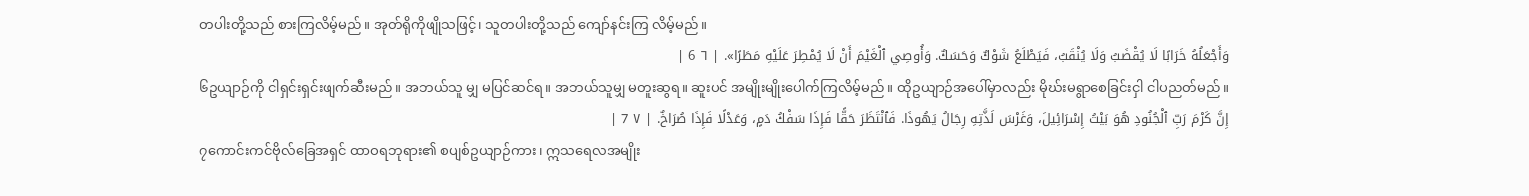တပါးတို့သည် စားကြလိမ့်မည်။ အုတ်ရိုကိုဖျိုသဖြင့်၊ သူတပါးတို့သည် ကျော်နင်းကြ လိမ့်မည်။
وَأَجْعَلُهُ خَرَابًا لَا يُقْضَبُ وَلَا يُنْقَبُ، فَيَطْلَعُ شَوْكٌ وَحَسَكٌ. وَأُوصِي ٱلْغَيْمَ أَنْ لَا يُمْطِرَ عَلَيْهِ مَطَرًا». | ٦ 6 |
၆ဥယျာဉ်ကို ငါရှင်းရှင်းဖျက်ဆီးမည်။ အဘယ်သူ မျှ မပြင်ဆင်ရ။ အဘယ်သူမျှ မတူးဆွရ။ ဆူးပင် အမျိုးမျိုးပေါက်ကြလိမ့်မည်။ ထိုဥယျာဉ်အပေါ်မှာလည်း မိုဃ်းမရွာစေခြင်းငှါ ငါပညတ်မည်။
إِنَّ كَرْمَ رَبِّ ٱلْجُنُودِ هُوَ بَيْتُ إِسْرَائِيلَ، وَغَرْسَ لَذَّتِهِ رِجَالُ يَهُوذَا. فَٱنْتَظَرَ حَقًّا فَإِذَا سَفْكُ دَمٍ، وَعَدْلًا فَإِذَا صُرَاخٌ. | ٧ 7 |
၇ကောင်းကင်ဗိုလ်ခြေအရှင် ထာဝရဘုရား၏ စပျစ်ဥယျာဉ်ကား၊ ဣသရေလအမျိုး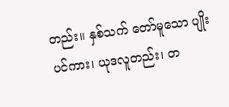တည်း။ နှစ်သက် တော်မူသော ပျိုးပင်ကား၊ ယုဒလူတည်း၊ တ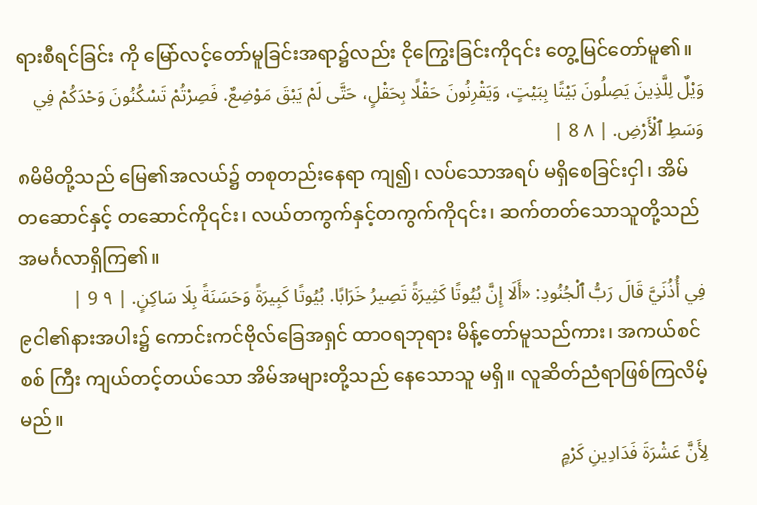ရားစီရင်ခြင်း ကို မြော်လင့်တော်မူခြင်းအရာ၌လည်း ငိုကြွေးခြင်းကို၎င်း တွေ့မြင်တော်မူ၏။
وَيْلٌ لِلَّذِينَ يَصِلُونَ بَيْتًا بِبَيْتٍ، وَيَقْرِنُونَ حَقْلًا بِحَقْلٍ، حَتَّى لَمْ يَبْقَ مَوْضِعٌ. فَصِرْتُمْ تَسْكُنُونَ وَحْدَكُمْ فِي وَسَطِ ٱلْأَرْضِ. | ٨ 8 |
၈မိမိတို့သည် မြေ၏အလယ်၌ တစုတည်းနေရာ ကျ၍၊ လပ်သောအရပ် မရှိစေခြင်းငှါ၊ အိမ်တဆောင်နှင့် တဆောင်ကို၎င်း၊ လယ်တကွက်နှင့်တကွက်ကို၎င်း၊ ဆက်တတ်သောသူတို့သည် အမင်္ဂလာရှိကြ၏။
فِي أُذُنَيَّ قَالَ رَبُّ ٱلْجُنُودِ: «أَلَا إِنَّ بُيُوتًا كَثِيرَةً تَصِيرُ خَرَابًا. بُيُوتًا كَبِيرَةً وَحَسَنَةً بِلَا سَاكِنٍ. | ٩ 9 |
၉ငါ၏နားအပါး၌ ကောင်းကင်ဗိုလ်ခြေအရှင် ထာဝရဘုရား မိန့်တော်မူသည်ကား၊ အကယ်စင်စစ် ကြီး ကျယ်တင့်တယ်သော အိမ်အများတို့သည် နေသောသူ မရှိ။ လူဆိတ်ညံရာဖြစ်ကြလိမ့်မည်။
لِأَنَّ عَشْرَةَ فَدَادِينِ كَرْمٍ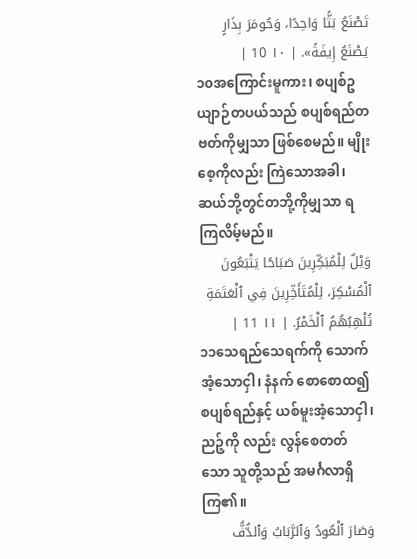تَصْنَعُ بَثًّا وَاحِدًا، وَحُومَرَ بِذَارٍ يَصْنَعُ إِيفَةً». | ١٠ 10 |
၁၀အကြောင်းမူကား၊ စပျစ်ဥယျာဉ်တပယ်သည် စပျစ်ရည်တဗတ်ကိုမျှသာ ဖြစ်စေမည်။ မျိုးစေ့ကိုလည်း ကြဲသောအခါ၊ ဆယ်ဘို့တွင်တဘို့ကိုမျှသာ ရကြလိမ့်မည်။
وَيْلٌ لِلْمُبَكِّرِينَ صَبَاحًا يَتْبَعُونَ ٱلْمُسْكِرَ، لِلْمُتَأَخِّرِينَ فِي ٱلْعَتَمَةِ تُلْهِبُهُمُ ٱلْخَمْرُ. | ١١ 11 |
၁၁သေရည်သေရက်ကို သောက်အံ့သောငှါ၊ နံနက် စောစောထ၍ စပျစ်ရည်နှင့် ယစ်မူးအံ့သောငှါ၊ ညဉ့်ကို လည်း လွန်စေတတ်သော သူတို့သည် အမင်္ဂလာရှိကြ၏။
وَصَارَ ٱلْعُودُ وَٱلرَّبَابُ وَٱلدُّفُّ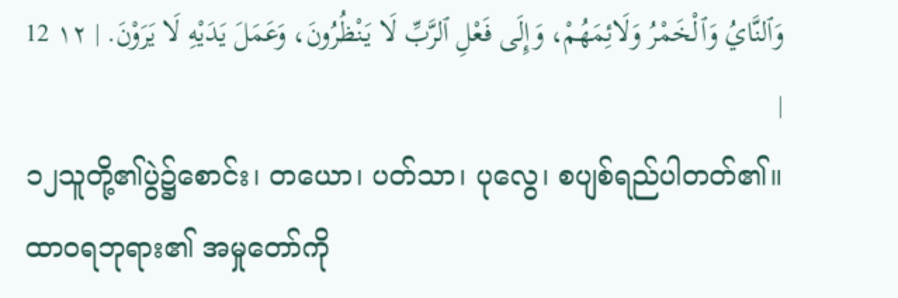وَٱلنَّايُ وَٱلْخَمْرُ وَلَائِمَهُمْ، وَإِلَى فَعْلِ ٱلرَّبِّ لَا يَنْظُرُونَ، وَعَمَلَ يَدَيْهِ لَا يَرَوْنَ. | ١٢ 12 |
၁၂သူတို့၏ပွဲ၌စောင်း၊ တယော၊ ပတ်သာ၊ ပုလွေ၊ စပျစ်ရည်ပါတတ်၏။ ထာဝရဘုရား၏ အမှုတော်ကို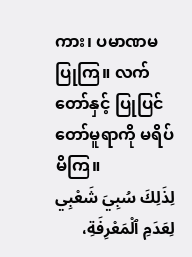ကား၊ ပမာဏမပြုကြ။ လက်တော်နှင့် ပြုပြင်တော်မူရာကို မရိပ် မိကြ။
لِذَلِكَ سُبِيَ شَعْبِي لِعَدَمِ ٱلْمَعْرِفَةِ،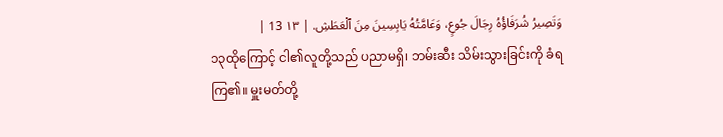وَتَصِيرُ شُرَفَاؤُهُ رِجَالَ جُوعٍ، وَعَامَّتُهُ يَابِسِينَ مِنَ ٱلْعَطَشِ. | ١٣ 13 |
၁၃ထိုကြောင့် ငါ၏လူတို့သည် ပညာမရှိ၊ ဘမ်းဆီး သိမ်းသွားခြင်းကို ခံရကြ၏။ မှူးမတ်တို့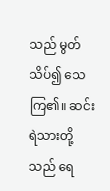သည် မွတ်သိပ်၍ သေကြ၏။ ဆင်းရဲသားတို့သည် ရေ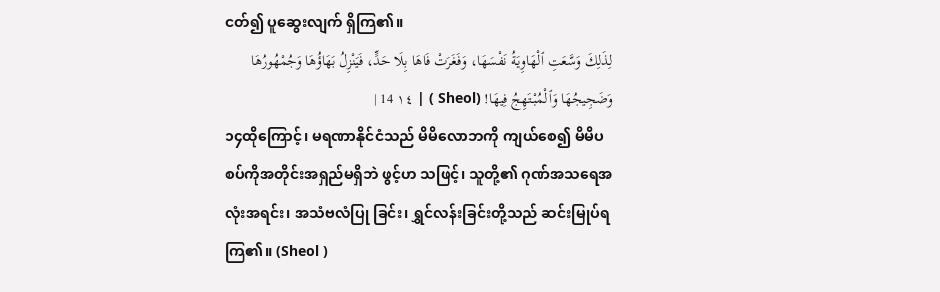ငတ်၍ ပူဆွေးလျက် ရှိကြ၏။
لِذَلِكَ وَسَّعَتِ ٱلْهَاوِيَةُ نَفْسَهَا، وَفَغَرَتْ فَاهَا بِلَا حَدٍّ، فَيَنْزِلُ بَهَاؤُهَا وَجُمْهُورُهَا وَضَجِيجُهَا وَٱلْمُبْتَهِجُ فِيهَا! (Sheol ) | ١٤ 14 |
၁၄ထိုကြောင့်၊ မရဏာနိုင်ငံသည် မိမိလောဘကို ကျယ်စေ၍ မိမိပစပ်ကိုအတိုင်းအရှည်မရှိဘဲ ဖွင့်ဟ သဖြင့်၊ သူတို့၏ ဂုဏ်အသရေအလုံးအရင်း၊ အသံဗလံပြု ခြင်း၊ ရွှင်လန်းခြင်းတို့သည် ဆင်းမြုပ်ရကြ၏။ (Sheol )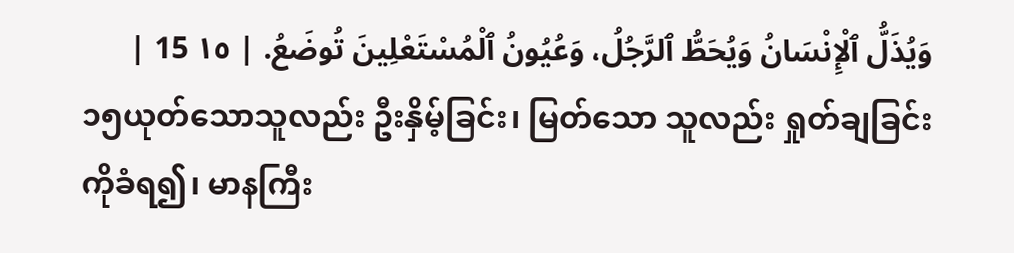وَيُذَلُّ ٱلْإِنْسَانُ وَيُحَطُّ ٱلرَّجُلُ، وَعُيُونُ ٱلْمُسْتَعْلِينَ تُوضَعُ. | ١٥ 15 |
၁၅ယုတ်သောသူလည်း ဦးနှိမ့်ခြင်း၊ မြတ်သော သူလည်း ရှုတ်ချခြင်းကိုခံရ၍၊ မာနကြီး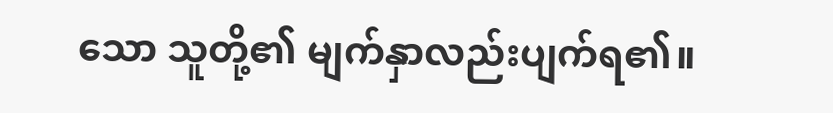သော သူတို့၏ မျက်နှာလည်းပျက်ရ၏။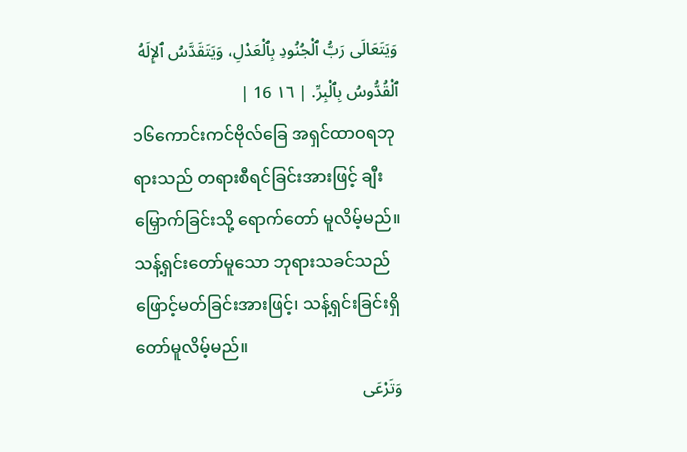وَيَتَعَالَى رَبُّ ٱلْجُنُودِ بِٱلْعَدْلِ، وَيَتَقَدَّسُ ٱلإِلَهُ ٱلْقُدُّوسُ بِٱلْبِرِّ. | ١٦ 16 |
၁၆ကောင်းကင်ဗိုလ်ခြေ အရှင်ထာဝရဘုရားသည် တရားစီရင်ခြင်းအားဖြင့် ချီးမြှောက်ခြင်းသို့ ရောက်တော် မူလိမ့်မည်။ သန့်ရှင်းတော်မူသော ဘုရားသခင်သည် ဖြောင့်မတ်ခြင်းအားဖြင့်၊ သန့်ရှင်းခြင်းရှိတော်မူလိမ့်မည်။
وَتَرْعَى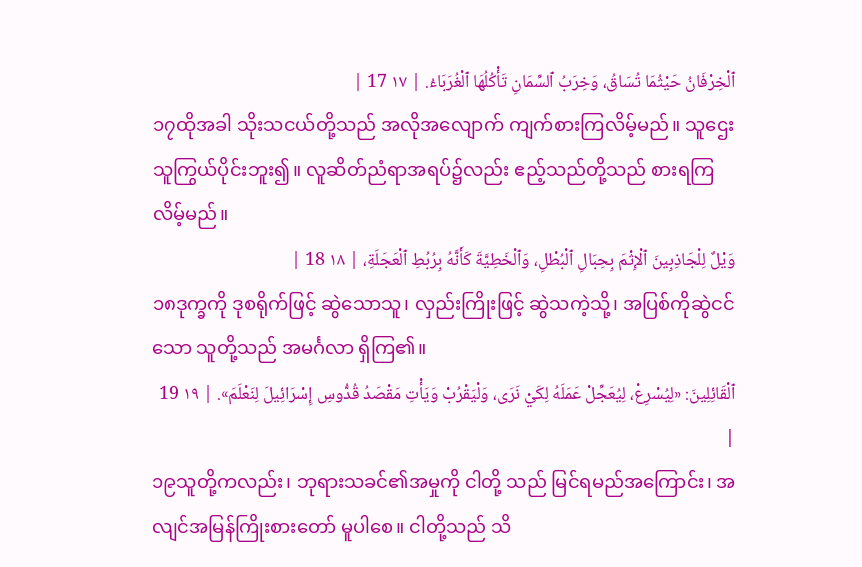ٱلْخِرْفَانُ حَيْثُمَا تُسَاقُ، وَخِرَبُ ٱلسِّمَانِ تَأْكُلُهَا ٱلْغُرَبَاءُ. | ١٧ 17 |
၁၇ထိုအခါ သိုးသငယ်တို့သည် အလိုအလျောက် ကျက်စားကြလိမ့်မည်။ သူဌေးသူကြွယ်ပိုင်းဘူး၍။ လူဆိတ်ညံရာအရပ်၌လည်း ဧည့်သည်တို့သည် စားရကြ လိမ့်မည်။
وَيْلٌ لِلْجَاذِبِينَ ٱلْإِثْمَ بِحِبَالِ ٱلْبُطْلِ، وَٱلْخَطِيَّةَ كَأَنَّهُ بِرُبُطِ ٱلْعَجَلَةِ، | ١٨ 18 |
၁၈ဒုက္ခကို ဒုစရိုက်ဖြင့် ဆွဲသောသူ၊ လှည်းကြိုးဖြင့် ဆွဲသကဲ့သို့၊ အပြစ်ကိုဆွဲငင်သော သူတို့သည် အမင်္ဂလာ ရှိကြ၏။
ٱلْقَائِلِينَ: «لِيُسْرِعْ، لِيُعَجِّلْ عَمَلَهُ لِكَيْ نَرَى، وَلْيَقْرُبْ وَيَأْتِ مَقْصَدُ قُدُّوسِ إِسْرَائِيلَ لِنَعْلَمَ». | ١٩ 19 |
၁၉သူတို့ကလည်း၊ ဘုရားသခင်၏အမှုကို ငါတို့ သည် မြင်ရမည်အကြောင်း၊ အလျင်အမြန်ကြိုးစားတော် မူပါစေ။ ငါတို့သည် သိ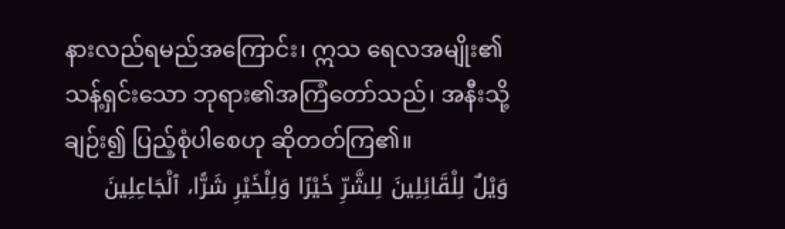နားလည်ရမည်အကြောင်း၊ ဣသ ရေလအမျိုး၏သန့်ရှင်းသော ဘုရား၏အကြံတော်သည်၊ အနီးသို့ချဉ်း၍ ပြည့်စုံပါစေဟု ဆိုတတ်ကြ၏။
وَيْلٌ لِلْقَائِلِينَ لِلشَّرِّ خَيْرًا وَلِلْخَيْرِ شَرًّا، ٱلْجَاعِلِينَ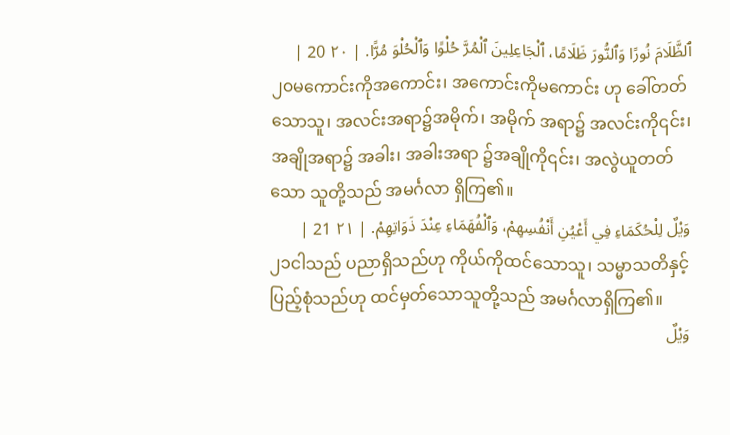ٱلظَّلَامَ نُورًا وَٱلنُّورَ ظَلَامًا، ٱلْجَاعِلِينَ ٱلْمُرَّ حُلْوًا وَٱلْحُلْوَ مُرًّا. | ٢٠ 20 |
၂၀မကောင်းကိုအကောင်း၊ အကောင်းကိုမကောင်း ဟု ခေါ်တတ်သောသူ၊ အလင်းအရာ၌အမိုက်၊ အမိုက် အရာ၌ အလင်းကို၎င်း၊ အချိုအရာ၌ အခါး၊ အခါးအရာ ၌အချိုကို၎င်း၊ အလွဲယူတတ်သော သူတို့သည် အမင်္ဂလာ ရှိကြ၏။
وَيْلٌ لِلْحُكَمَاءِ فِي أَعْيُنِ أَنْفُسِهِمْ، وَٱلْفُهَمَاءِ عِنْدَ ذَوَاتِهِمْ. | ٢١ 21 |
၂၁ငါသည် ပညာရှိသည်ဟု ကိုယ်ကိုထင်သောသူ၊ သမ္မာသတိနှင့် ပြည့်စုံသည်ဟု ထင်မှတ်သောသူတို့သည် အမင်္ဂလာရှိကြ၏။
وَيْلٌ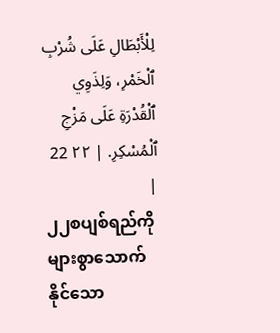لِلْأَبْطَالِ عَلَى شُرْبِ ٱلْخَمْرِ، وَلِذَوِي ٱلْقُدْرَةِ عَلَى مَزْجِ ٱلْمُسْكِرِ. | ٢٢ 22 |
၂၂စပျစ်ရည်ကို များစွာသောက်နိုင်သော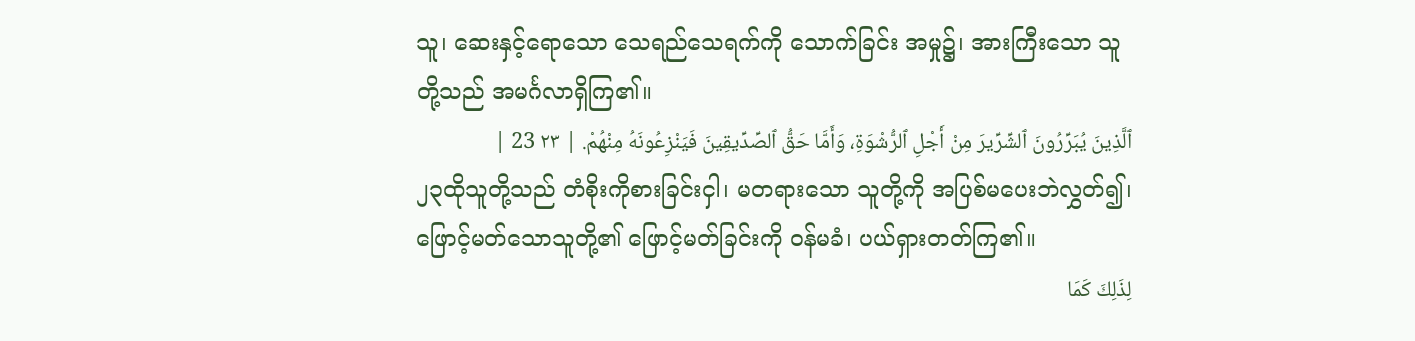သူ၊ ဆေးနှင့်ရောသော သေရည်သေရက်ကို သောက်ခြင်း အမှု၌၊ အားကြီးသော သူတို့သည် အမင်္ဂလာရှိကြ၏။
ٱلَّذِينَ يُبَرِّرُونَ ٱلشِّرِّيرَ مِنْ أَجْلِ ٱلرُّشْوَةِ، وَأَمَّا حَقُّ ٱلصِّدِّيقِينَ فَيَنْزِعُونَهُ مِنْهُمْ. | ٢٣ 23 |
၂၃ထိုသူတို့သည် တံစိုးကိုစားခြင်းငှါ၊ မတရားသော သူတို့ကို အပြစ်မပေးဘဲလွှတ်၍၊ ဖြောင့်မတ်သောသူတို့၏ ဖြောင့်မတ်ခြင်းကို ဝန်မခံ၊ ပယ်ရှားတတ်ကြ၏။
لِذَلِكَ كَمَا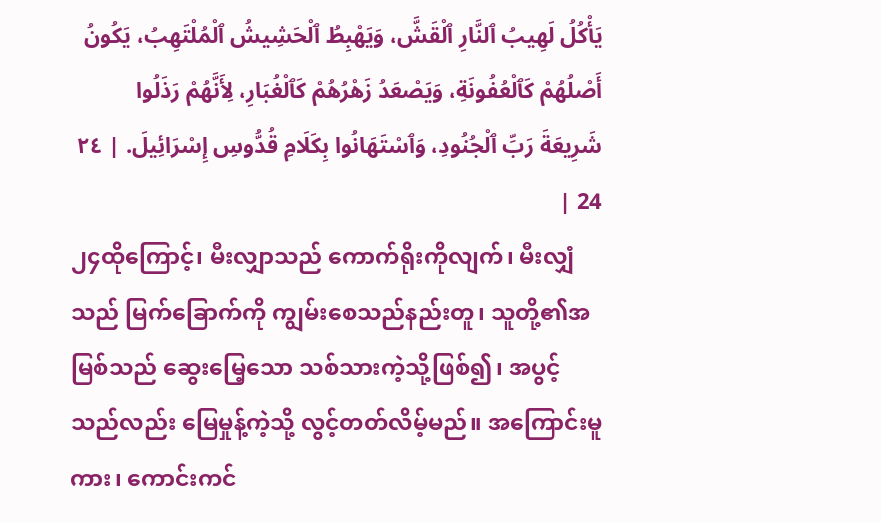يَأْكُلُ لَهِيبُ ٱلنَّارِ ٱلْقَشَّ، وَيَهْبِطُ ٱلْحَشِيشُ ٱلْمُلْتَهِبُ، يَكُونُ أَصْلُهُمْ كَٱلْعُفُونَةِ، وَيَصْعَدُ زَهْرُهُمْ كَٱلْغُبَارِ، لِأَنَّهُمْ رَذَلُوا شَرِيعَةَ رَبِّ ٱلْجُنُودِ، وَٱسْتَهَانُوا بِكَلَامِ قُدُّوسِ إِسْرَائِيلَ. | ٢٤ 24 |
၂၄ထိုကြောင့်၊ မီးလျှာသည် ကောက်ရိုးကိုလျက်၊ မီးလျှံသည် မြက်ခြောက်ကို ကျွမ်းစေသည်နည်းတူ၊ သူတို့၏အမြစ်သည် ဆွေးမြေ့သော သစ်သားကဲ့သို့ဖြစ်၍၊ အပွင့်သည်လည်း မြေမှုန့်ကဲ့သို့ လွင့်တတ်လိမ့်မည်။ အကြောင်းမူကား၊ ကောင်းကင်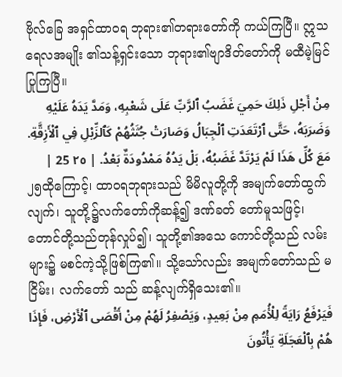ဗိုလ်ခြေ အရှင်ထာဝရ ဘုရား၏တရားတော်ကို ကယ်ကြပြီ။ ဣသရေလအမျိုး ၏သန့်ရှင်းသော ဘုရား၏ဗျာဒိတ်တော်ကို မထီမဲ့မြင် ပြုကြပြီ။
مِنْ أَجْلِ ذَلِكَ حَمِيَ غَضَبُ ٱلرَّبِّ عَلَى شَعْبِهِ، وَمَدَّ يَدَهُ عَلَيْهِ وَضَرَبَهُ، حَتَّى ٱرْتَعَدَتِ ٱلْجِبَالُ وَصَارَتْ جُثَثُهُمْ كَٱلزِّبْلِ فِي ٱلْأَزِقَّةِ. مَعَ كُلِّ هَذَا لَمْ يَرْتَدَّ غَضَبُهُ، بَلْ يَدُهُ مَمْدُودَةٌ بَعْدُ. | ٢٥ 25 |
၂၅ထိုကြောင့်၊ ထာဝရဘုရားသည် မိမိလူတို့ကို အမျက်တော်ထွက်လျက်၊ သူတို့၌လက်တော်ကိုဆန့်၍ ဒဏ်ခတ် တော်မူသဖြင့်၊ တောင်တို့သည်တုန်လှုပ်၍၊ သူတို့၏အသေ ကောင်တို့သည် လမ်းများ၌ မစင်ကဲ့သို့ဖြစ်ကြ၏။ သို့သော်လည်း အမျက်တော်သည် မငြိမ်း၊ လက်တော် သည် ဆန့်လျက်ရှိသေး၏။
فَيَرْفَعُ رَايَةً لِلْأُمَمِ مِنْ بَعِيدٍ، وَيَصْفِرُ لَهُمْ مِنْ أَقْصَى ٱلْأَرْضِ، فَإِذَا هُمْ بِٱلْعَجَلَةِ يَأْتُونَ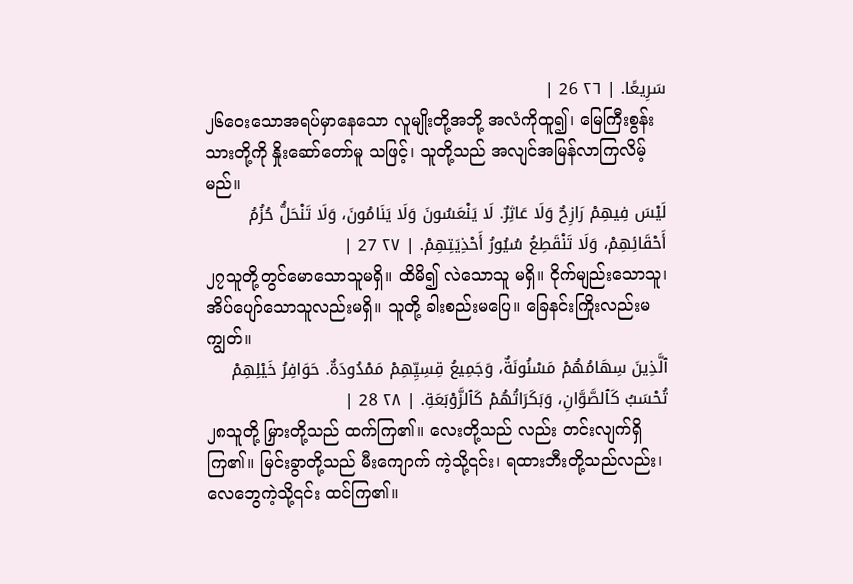سَرِيعًا. | ٢٦ 26 |
၂၆ဝေးသောအရပ်မှာနေသော လူမျိုးတို့အဘို့ အလံကိုထူ၍၊ မြေကြီးစွန်းသားတို့ကို နှိုးဆော်တော်မူ သဖြင့်၊ သူတို့သည် အလျင်အမြန်လာကြလိမ့်မည်။
لَيْسَ فِيهِمْ رَازِحٌ وَلَا عَاثِرٌ. لَا يَنْعَسُونَ وَلَا يَنَامُونَ، وَلَا تَنْحَلُّ حُزُمُ أَحْقَائِهِمْ، وَلَا تَنْقَطِعُ سُيُورُ أَحْذِيَتِهِمْ. | ٢٧ 27 |
၂၇သူတို့တွင်မောသောသူမရှိ။ ထိမိ၍ လဲသောသူ မရှိ။ ငိုက်မျည်းသောသူ၊ အိပ်ပျော်သောသူလည်းမရှိ။ သူတို့ ခါးစည်းမပြေ။ ခြေနင်းကြိုးလည်းမကျွတ်။
ٱلَّذِينَ سِهَامُهُمْ مَسْنُونَةٌ، وَجَمِيعُ قِسِيِّهِمْ مَمْدُودَةٌ. حَوَافِرُ خَيْلِهِمْ تُحْسَبُ كَٱلصَّوَّانِ، وَبَكَرَاتُهُمْ كَٱلزَّوْبَعَةِ. | ٢٨ 28 |
၂၈သူတို့ မြှားတို့သည် ထက်ကြ၏။ လေးတို့သည် လည်း တင်းလျက်ရှိကြ၏။ မြင်းခွာတို့သည် မီးကျောက် ကဲ့သို့၎င်း၊ ရထားဘီးတို့သည်လည်း၊ လေဘွေကဲ့သို့၎င်း ထင်ကြ၏။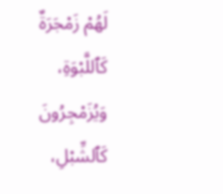لَهُمْ زَمْجَرَةٌ كَٱللَّبْوَةِ، وَيُزَمْجِرُونَ كَٱلشِّبْلِ،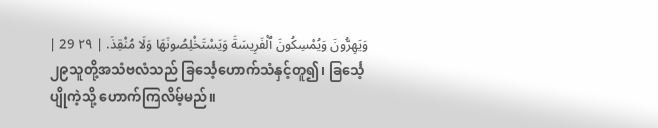وَيَهِرُّونَ وَيُمْسِكُونَ ٱلْفَرِيسَةَ وَيَسْتَخْلِصُونَهَا وَلَا مُنْقِذَ. | ٢٩ 29 |
၂၉သူတို့အသံဗလံသည် ခြင်္သေ့ဟောက်သံနှင့်တူ၍၊ ခြင်္သေ့ပျိုကဲ့သို့ ဟောက်ကြလိမ့်မည်။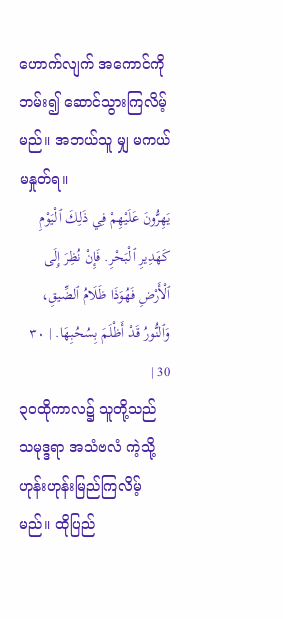ဟောက်လျက် အကောင်ကိုဘမ်း၍ ဆောင်သွားကြလိမ့်မည်။ အဘယ်သူ မျှ မကယ်မနှုတ်ရ။
يَهِرُّونَ عَلَيْهِمْ فِي ذَلِكَ ٱلْيَوْمِ كَهَدِيرِ ٱلْبَحْرِ. فَإِنْ نُظِرَ إِلَى ٱلْأَرْضِ فَهُوَذَا ظَلَامُ ٱلضِّيقِ، وَٱلنُّورُ قَدْ أَظْلَمَ بِسُحُبِهَا. | ٣٠ 30 |
၃၀ထိုကာလ၌ သူတို့သည် သမုဒ္ဒရာ အသံဗလံ ကဲ့သို့ ဟုန်းဟုန်းမြည်ကြလိမ့်မည်။ ထိုပြည်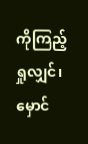ကိုကြည့်ရှုလျှင်၊ မှောင်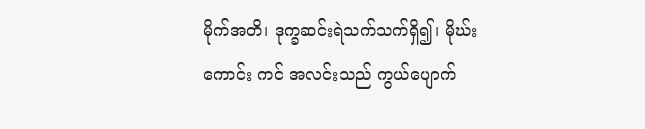မိုက်အတိ၊ ဒုက္ခဆင်းရဲသက်သက်ရှိ၍၊ မိုဃ်းကောင်း ကင် အလင်းသည် ကွယ်ပျောက်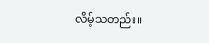လိမ့်သတည်း။